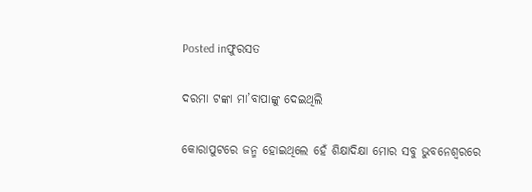Posted inଫୁରସତ

ଦରମା ଟଙ୍କା ମା’ବାପାଙ୍କୁ ଦେଇଥିଲି

କୋରାପୁଟରେ ଜନ୍ମ ହୋଇଥିଲେ ହେଁ ଶିକ୍ଷାଦିକ୍ଷା ମୋର ସବୁ ଭୁବନେଶ୍ୱରରେ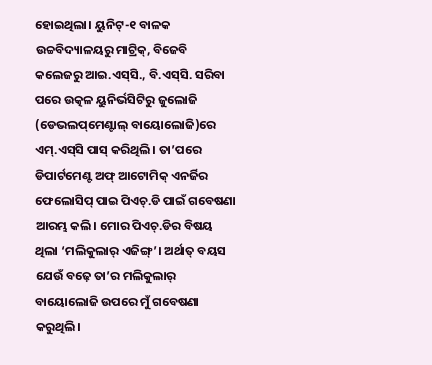ହୋଇଥିଲା। ୟୁନିଟ୍‌-୧ ବାଳକ ଉଚ୍ଚବିଦ୍ୟାଳୟରୁ ମାଟ୍ରିକ୍‌, ବିଜେବି କଲେଜରୁ ଆଇ.ଏସ୍‌ସି., ବି.ଏସ୍‌ସି. ସରିବା ପରେ ଉତ୍କଳ ୟୁନିର୍ଭସିଟିରୁ ଜୁଲୋଜି (ଡେଭଲପ୍‌ମେଣ୍ଟାଲ୍‌ ବାୟୋଲୋଜି)ରେ ଏମ୍‌.ଏସ୍‌ସି ପାସ୍‌ କରିଥିଲି। ତା’ପରେ ଡିପାର୍ଟମେଣ୍ଟ ଅଫ୍‌ ଆଟୋମିକ୍‌ ଏନର୍ଜିର ଫେଲୋସିପ୍‌ ପାଇ ପିଏଚ୍‌.ଡି ପାଇଁ ଗବେଷଣା ଆରମ୍ଭ କଲି। ମୋର ପିଏଚ୍‌.ଡିର ବିଷୟ ଥିଲା ‘ମଲିକୁଲାର୍‌ ଏଜିଙ୍ଗ୍‌’। ଅର୍ଥାତ୍‌ ବୟସ ଯେଉଁ ବଢ଼େ ତା’ର ମଲିକୁଲାର୍‌ ବାୟୋଲୋଜି ଉପରେ ମୁଁ ଗବେଷଣା କରୁଥିଲି।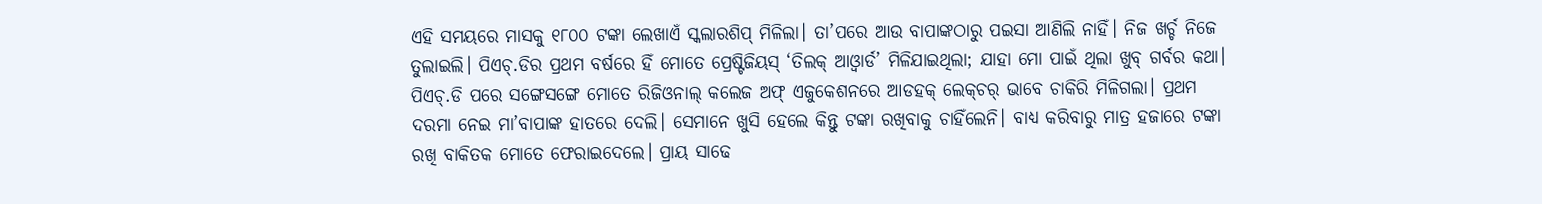ଏହି ସମୟରେ ମାସକୁ ୧୮୦୦ ଟଙ୍କା ଲେଖାଏଁ ସ୍କଲାରଶିପ୍‌ ମିଳିଲା। ତା’ପରେ ଆଉ ବାପାଙ୍କଠାରୁ ପଇସା ଆଣିଲି ନାହିଁ। ନିଜ ଖର୍ଚ୍ଚ ନିଜେ ତୁଲାଇଲି। ପିଏଚ୍‌.ଡିର ପ୍ରଥମ ବର୍ଷରେ ହିଁ ମୋତେ ପ୍ରେଷ୍ଟିଜିୟସ୍‌ ‘ତିଲକ୍‌ ଆଓ୍ବାର୍ଡ’ ମିଳିଯାଇଥିଲା; ଯାହା ମୋ ପାଇଁ ଥିଲା ଖୁବ୍‌ ଗର୍ବର କଥା। ପିଏଚ୍‌.ଡି ପରେ ସଙ୍ଗେସଙ୍ଗେ ମୋତେ ରିଜିଓନାଲ୍‌ କଲେଜ ଅଫ୍‌ ଏଜୁକେଶନରେ ଆଡହକ୍‌ ଲେକ୍‌ଚର୍‌ ଭାବେ ଚାକିରି ମିଳିଗଲା। ପ୍ରଥମ ଦରମା ନେଇ ମା’ବାପାଙ୍କ ହାତରେ ଦେଲି। ସେମାନେ ଖୁସି ହେଲେ କିନ୍ତୁ ଟଙ୍କା ରଖିବାକୁ ଚାହିଁଲେନି। ବାଧ୍ୟ କରିବାରୁ ମାତ୍ର ହଜାରେ ଟଙ୍କା ରଖି ବାକିତକ ମୋତେ ଫେରାଇଦେଲେ। ପ୍ରାୟ ସାଢେ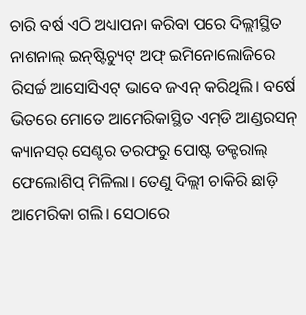ଚାରି ବର୍ଷ ଏଠି ଅଧ୍ୟାପନା କରିବା ପରେ ଦିଲ୍ଲୀସ୍ଥିତ ନାଶନାଲ୍‌ ଇନ୍‌ଷ୍ଟିଚ୍ୟୁଟ୍‌ ଅଫ୍‌ ଇମିନୋଲୋଜିରେ ରିସର୍ଚ୍ଚ ଆସୋସିଏଟ୍‌ ଭାବେ ଜଏନ୍‌ କରିଥିଲି। ବର୍ଷେ ଭିତରେ ମୋତେ ଆମେରିକାସ୍ଥିତ ଏମ୍‌ଡି ଆଣ୍ଡରସନ୍‌ କ୍ୟାନସର୍‌ ସେଣ୍ଟର ତରଫରୁ ପୋଷ୍ଟ ଡକ୍ଟରାଲ୍‌ ଫେଲୋଶିପ୍‌ ମିଳିଲା। ତେଣୁ ଦିଲ୍ଲୀ ଚାକିରି ଛାଡ଼ି ଆମେରିକା ଗଲି। ସେଠାରେ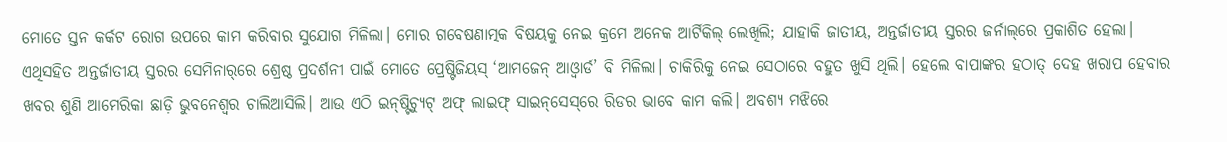ମୋତେ ସ୍ତନ କର୍କଟ ରୋଗ ଉପରେ କାମ କରିବାର ସୁଯୋଗ ମିଳିଲା। ମୋର ଗବେଷଣାତ୍ମକ ବିଷୟକୁ ନେଇ କ୍ରମେ ଅନେକ ଆର୍ଟିକିଲ୍‌ ଲେଖିଲି; ଯାହାକି ଜାତୀୟ, ଅନ୍ତର୍ଜାତୀୟ ସ୍ତରର ଜର୍ନାଲ୍‌ରେ ପ୍ରକାଶିତ ହେଲା। ଏଥିସହିତ ଅନ୍ତର୍ଜାତୀୟ ସ୍ତରର ସେମିନାର୍‌ରେ ଶ୍ରେଷ୍ଠ ପ୍ରଦର୍ଶନୀ ପାଇଁ ମୋତେ ପ୍ରେଷ୍ଟିଜିୟସ୍‌ ‘ଆମଜେନ୍‌ ଆଓ୍ବାର୍ଡ’ ବି ମିଳିଲା। ଚାକିରିକୁ ନେଇ ସେଠାରେ ବହୁତ ଖୁସି ଥିଲି। ହେଲେ ବାପାଙ୍କର ହଠାତ୍‌ ଦେହ ଖରାପ ହେବାର ଖବର ଶୁଣି ଆମେରିକା ଛାଡ଼ି ଭୁବନେଶ୍ୱର ଚାଲିଆସିଲି। ଆଉ ଏଠି ଇନ୍‌ଷ୍ଟିଚ୍ୟୁଟ୍‌ ଅଫ୍‌ ଲାଇଫ୍‌ ସାଇନ୍‌ସେସ୍‌ରେ ରିଡର ଭାବେ କାମ କଲି। ଅବଶ୍ୟ ମଝିରେ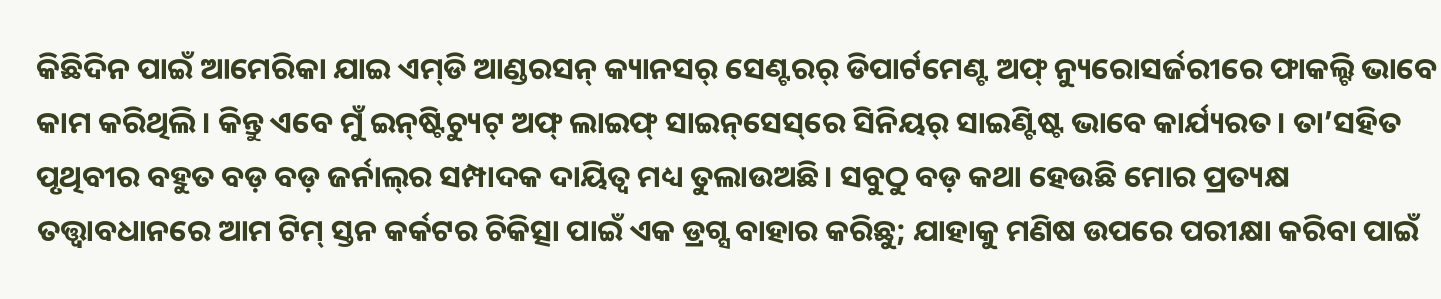କିଛିଦିନ ପାଇଁ ଆମେରିକା ଯାଇ ଏମ୍‌ଡି ଆଣ୍ଡରସନ୍‌ କ୍ୟାନସର୍‌ ସେଣ୍ଟରର୍‌ ଡିପାର୍ଟମେଣ୍ଟ ଅଫ୍‌ ନ୍ୟୁରୋସର୍ଜରୀରେ ଫାକଲ୍ଟି ଭାବେ କାମ କରିଥିଲି। କିନ୍ତୁ ଏବେ ମୁଁ ଇନ୍‌ଷ୍ଟିଚ୍ୟୁଟ୍‌ ଅଫ୍‌ ଲାଇଫ୍‌ ସାଇନ୍‌ସେସ୍‌ରେ ସିନିୟର୍‌ ସାଇଣ୍ଟିଷ୍ଟ ଭାବେ କାର୍ଯ୍ୟରତ। ତା’ସହିତ ପୃଥିବୀର ବହୁତ ବଡ଼ ବଡ଼ ଜର୍ନାଲ୍‌ର ସମ୍ପାଦକ ଦାୟିତ୍ୱ ମଧ୍ୟ ତୁଲାଉଅଛି। ସବୁଠୁ ବଡ଼ କଥା ହେଉଛି ମୋର ପ୍ରତ୍ୟକ୍ଷ ତତ୍ତ୍ୱାବଧାନରେ ଆମ ଟିମ୍‌ ସ୍ତନ କର୍କଟର ଚିକିତ୍ସା ପାଇଁ ଏକ ଡ୍ରଗ୍ସ ବାହାର କରିଛୁ; ଯାହାକୁ ମଣିଷ ଉପରେ ପରୀକ୍ଷା କରିବା ପାଇଁ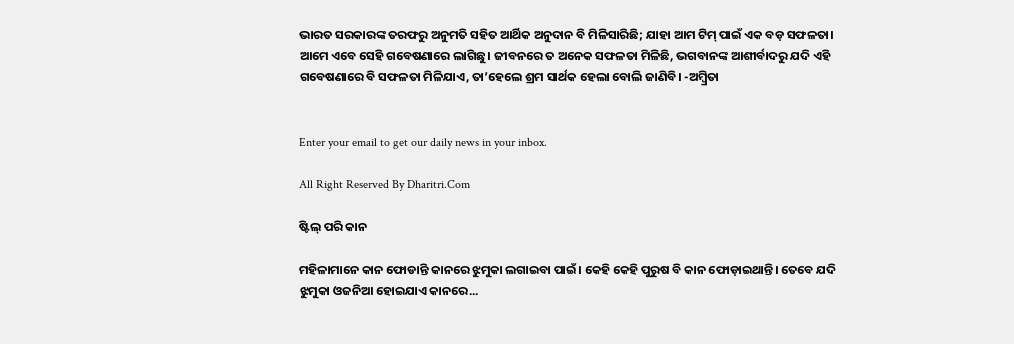ଭାରତ ସରକାରଙ୍କ ତରଫରୁ ଅନୁମତି ସହିତ ଆର୍ଥିକ ଅନୁଦାନ ବି ମିଳିସାରିଛି; ଯାହା ଆମ ଟିମ୍‌ ପାଇଁ ଏକ ବଡ଼ ସଫଳତା। ଆମେ ଏବେ ସେହି ଗବେଷଣାରେ ଲାଗିଛୁ। ଜୀବନରେ ତ ଅନେକ ସଫଳତା ମିଳିଛି, ଭଗବାନଙ୍କ ଆଶୀର୍ବାଦରୁ ଯଦି ଏହି ଗବେଷଣାରେ ବି ସଫଳତା ମିଳିଯାଏ, ତା’ହେଲେ ଶ୍ରମ ସାର୍ଥକ ହେଲା ବୋଲି ଜାଣିବି। -ଅମ୍ବ୍ରିତା


Enter your email to get our daily news in your inbox.

All Right Reserved By Dharitri.Com

ଷ୍ଟିଲ୍‌ ପରି କାନ

ମହିଳାମାନେ କାନ ଫୋଡାନ୍ତି କାନରେ ଝୁମୁକା ଲଗାଇବା ପାଇଁ। କେହି କେହି ପୁରୁଷ ବି କାନ ଫୋଡ଼ାଇଥାନ୍ତି। ତେବେ ଯଦି ଝୁମୁକା ଓଜନିଆ ହୋଇଯାଏ କାନରେ...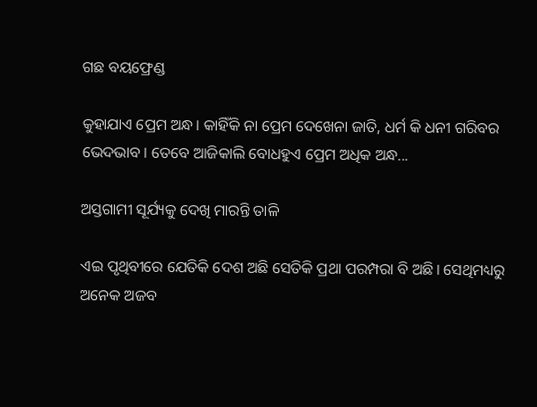ଗଛ ବୟଫ୍ରେଣ୍ଡ

କୁହାଯାଏ ପ୍ରେମ ଅନ୍ଧ। କାହିଁକି ନା ପ୍ରେମ ଦେଖେନା ଜାତି, ଧର୍ମ କି ଧନୀ ଗରିବର ଭେଦଭାବ। ତେବେ ଆଜିକାଲି ବୋଧହୁଏ ପ୍ରେମ ଅଧିକ ଅନ୍ଧ...

ଅସ୍ତଗାମୀ ସୂର୍ଯ୍ୟକୁ ଦେଖି ମାରନ୍ତି ତାଳି

ଏଇ ପୃଥିବୀରେ ଯେତିକି ଦେଶ ଅଛି ସେତିକି ପ୍ରଥା ପରମ୍ପରା ବି ଅଛି। ସେଥିମଧ୍ୟରୁ ଅନେକ ଅଜବ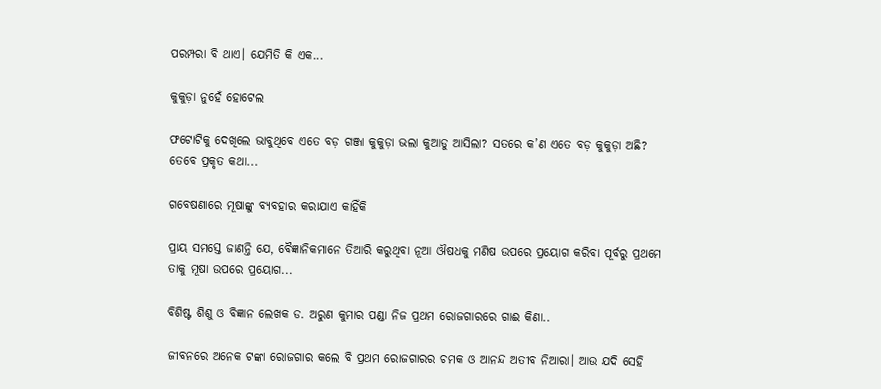ପରମ୍ପରା ବି ଥାଏ। ଯେମିତି କି ଏକ...

କୁକୁଡ଼ା ନୁହେଁ ହୋଟେଲ

ଫଟୋଟିକୁ ଦେଖିଲେ ଭାବୁଥିବେ ଏତେ ବଡ଼ ଗଞ୍ଜା କୁକୁଡ଼ା ଭଲା କୁଆଡୁ ଆସିଲା? ସତରେ କ’ଣ ଏତେ ବଡ଼ କୁକୁଡ଼ା ଅଛି? ତେବେ ପ୍ରକୃତ କଥା...

ଗବେଷଣାରେ ମୂଷାଙ୍କୁ ବ୍ୟବହାର କରାଯାଏ କାହିଁକି

ପ୍ରାୟ ସମସ୍ତେ ଜାଣନ୍ତି ଯେ, ବୈଜ୍ଞାନିକମାନେ ତିଆରି କରୁଥିବା ନୂଆ ଔଷଧକୁ ମଣିଷ ଉପରେ ପ୍ରୟୋଗ କରିବା ପୂର୍ବରୁ ପ୍ରଥମେ ତାକୁ ମୂଷା ଉପରେ ପ୍ରୟୋଗ...

ବିଶିଷ୍ଟ ଶିଶୁ ଓ ବିଜ୍ଞାନ ଲେଖକ ଡ. ଅରୁଣ କୁମାର ପଣ୍ଡା ନିଜ ପ୍ରଥମ ରୋଜଗାରରେ ଗାଈ କିଣା..

ଜୀବନରେ ଅନେକ ଟଙ୍କା ରୋଜଗାର କଲେ ବି ପ୍ରଥମ ରୋଜଗାରର ଚମକ ଓ ଆନନ୍ଦ ଅତୀବ ନିଆରା। ଆଉ ଯଦି ସେହି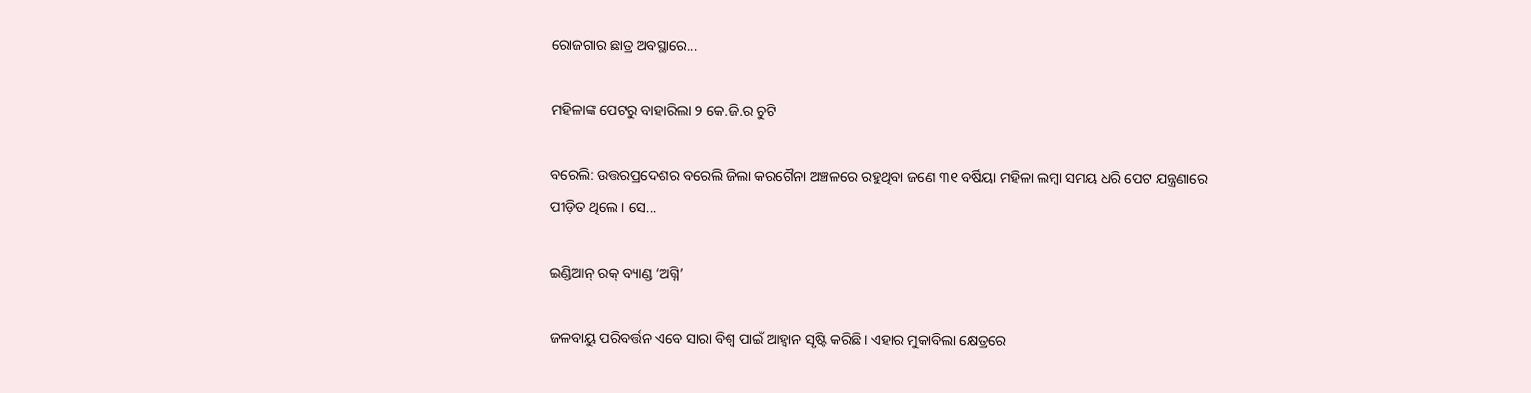ରୋଜଗାର ଛାତ୍ର ଅବସ୍ଥାରେ...

ମହିଳାଙ୍କ ପେଟରୁ ବାହାରିଲା ୨ କେ.ଜି.ର ଚୁଟି

ବରେଲି: ଉତ୍ତରପ୍ରଦେଶର ବରେଲି ଜିଲା କରଗୈନା ଅଞ୍ଚଳରେ ରହୁଥିବା ଜଣେ ୩୧ ବର୍ଷିୟା ମହିଳା ଲମ୍ବା ସମୟ ଧରି ପେଟ ଯନ୍ତ୍ରଣାରେ ପୀଡ଼ିତ ଥିଲେ। ସେ...

ଇଣ୍ଡିଆନ୍‌ ରକ୍‌ ବ୍ୟାଣ୍ଡ ‘ଅଗ୍ନି’

ଜଳବାୟୁ ପରିବର୍ତ୍ତନ ଏବେ ସାରା ବିଶ୍ୱ ପାଇଁ ଆହ୍ବାନ ସୃଷ୍ଟି କରିଛି। ଏହାର ମୁକାବିଲା କ୍ଷେତ୍ରରେ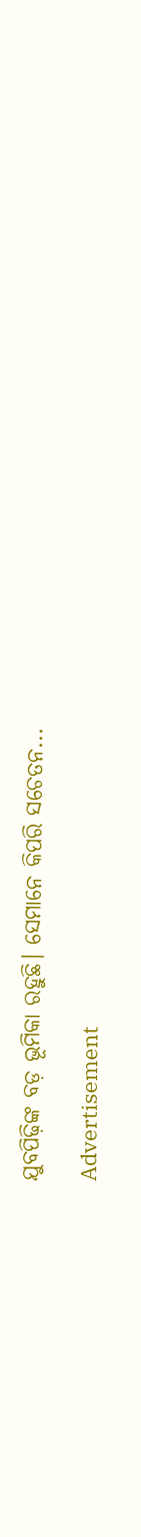ଯୁବପିଢ଼ିଙ୍କ ବଡ଼ ଭୂମିକା ରହୁଛି। ସେମାନେ କିପରି ସଚେତନ...

Advertisement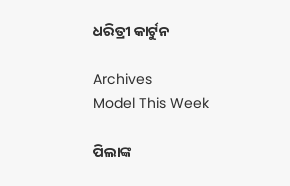ଧରିତ୍ରୀ କାର୍ଟୁନ

Archives
Model This Week

ପିଲାଙ୍କ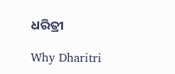ଧରିତ୍ରୀ

Why Dharitri